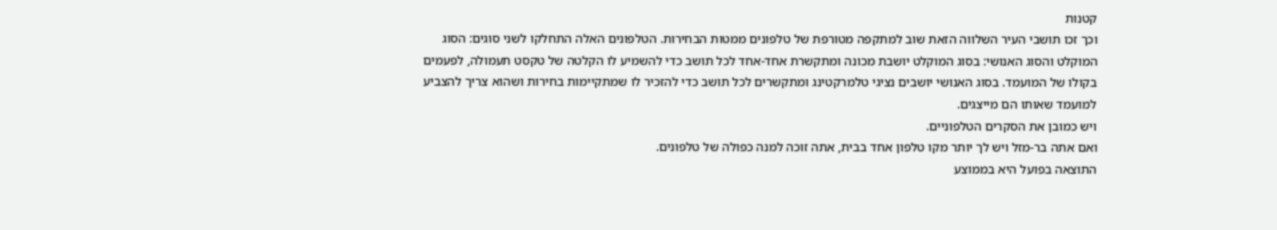קטנות
וכך זכו תושבי העיר השלווה הזאת שוב למתקפה מטורפת של טלפונים ממטות הבחירות. הטלפונים האלה התחלקו לשני סוגים: הסוג המוקלט והסוג האנושי: בסוג המוקלט יושבת מכונה ומתקשרת אחד-אחד לכל תושב כדי להשמיע לו הקלטה של טקסט תעמולה, לפעמים בקולו של המועמד. בסוג האנושי יושבים נציגי טלמרקטינג ומתקשרים לכל תושב כדי להזכיר לו שמתקיימות בחירות ושהוא צריך להצביע למועמד שאותו הם מייצגים.
ויש כמובן את הסקרים הטלפוניים.
ואם אתה בר-מזל ויש לך יותר מקו טלפון אחד בבית, אתה זוכה למנה כפולה של טלפונים.
התוצאה בפועל היא בממוצע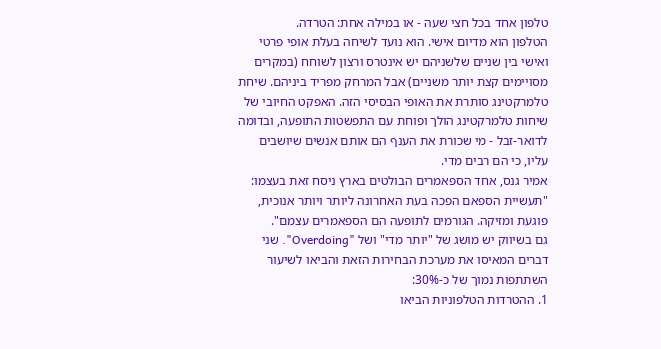טלפון אחד בכל חצי שעה - או במילה אחת: הטרדה.
הטלפון הוא מדיום אישי. הוא נועד לשיחה בעלת אופי פרטי ואישי בין שניים שלשניהם יש אינטרס ורצון לשוחח (במקרים מסויימים קצת יותר משניים) אבל המרחק מפריד ביניהם. שיחת טלמרקטינג סותרת את האופי הבסיסי הזה. האפקט החיובי של שיחות טלמרקטינג הולך ופוחת עם התפשטות התופעה, ובדומה לדואר-זבל - מי שכורת את הענף הם אותם אנשים שיושבים עליו, כי הם רבים מדי.
אמיר גנס, אחד הספאמרים הבולטים בארץ ניסח זאת בעצמו: "תעשיית הספאם הפכה בעת האחרונה ליותר ויותר אנוכית, פוגעת ומזיקה. הגורמים לתופעה הם הספאמרים עצמם".
גם בשיווק יש מושג של "יותר מדי" ושל "Overdoing". שני דברים המאיסו את מערכת הבחירות הזאת והביאו לשיעור השתתפות נמוך של כ-30%:
1. ההטרדות הטלפוניות הביאו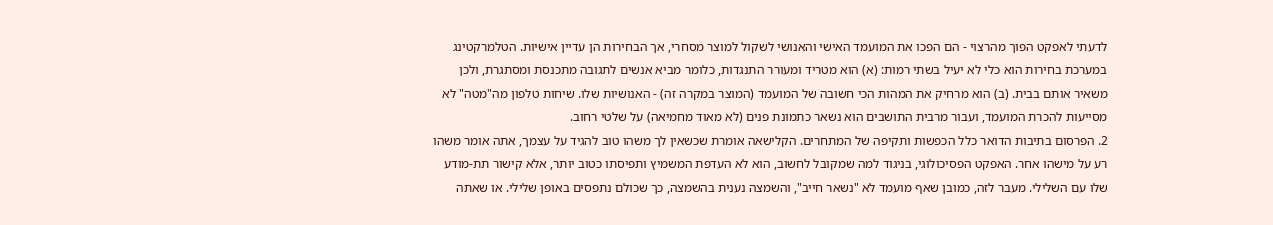לדעתי לאפקט הפוך מהרצוי - הם הפכו את המועמד האישי והאנושי לשקול למוצר מסחרי, אך הבחירות הן עדיין אישיות. הטלמרקטינג במערכת בחירות הוא כלי לא יעיל בשתי רמות: (א) הוא מטריד ומעורר התנגדות, כלומר מביא אנשים לתגובה מתכנסת ומסתגרת, ולכן משאיר אותם בבית. (ב) הוא מרחיק את המהות הכי חשובה של המועמד (המוצר במקרה זה) - האנושיות שלו. שיחות טלפון מה"מטה" לא מסייעות להכרת המועמד, ועבור מרבית התושבים הוא נשאר כתמונת פנים (לא מאוד מחמיאה) על שלטי רחוב.
2. הפרסום בתיבות הדואר כלל הכפשות ותקיפה של המתחרים. הקלישאה אומרת שכשאין לך משהו טוב להגיד על עצמך, אתה אומר משהו רע על מישהו אחר. האפקט הפסיכולוגי, בניגוד למה שמקובל לחשוב, הוא לא העדפת המשמיץ ותפיסתו כטוב יותר, אלא קישור תת-מודע שלו עם השלילי. מעבר לזה, כמובן שאף מועמד לא "נשאר חייב", והשמצה נענית בהשמצה, כך שכולם נתפסים באופן שלילי. או שאתה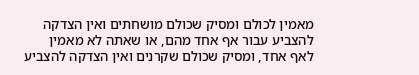מאמין לכולם ומסיק שכולם מושחתים ואין הצדקה להצביע עבור אף אחד מהם, או שאתה לא מאמין לאף אחד, ומסיק שכולם שקרנים ואין הצדקה להצביע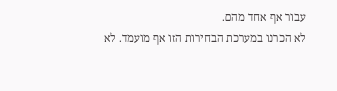עבור אף אחד מהם.
לא הכרנו במערכת הבחירות הזו אף מועמד. לא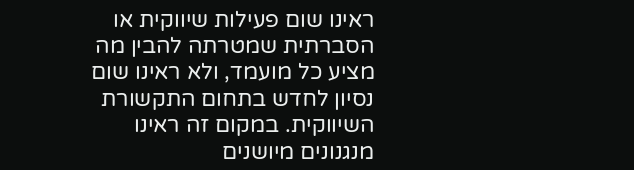ראינו שום פעילות שיווקית או הסברתית שמטרתה להבין מה מציע כל מועמד, ולא ראינו שום נסיון לחדש בתחום התקשורת השיווקית. במקום זה ראינו מנגנונים מיושנים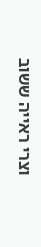וצרי ראייה ששוב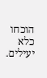הוכחו כלא יעילים.